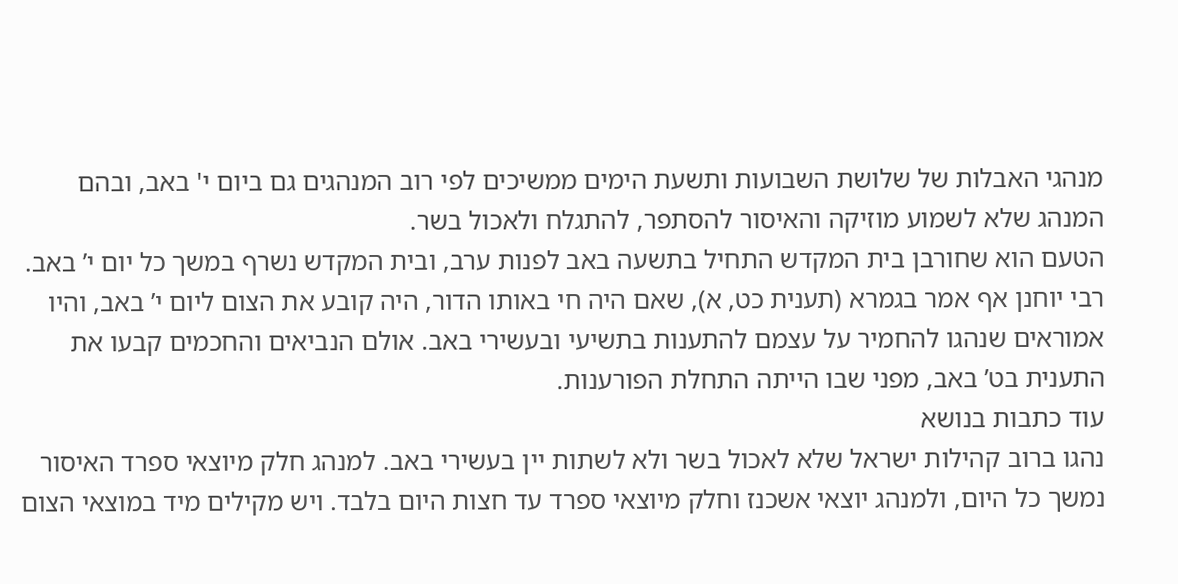מנהגי האבלות של שלושת השבועות ותשעת הימים ממשיכים לפי רוב המנהגים גם ביום י' באב, ובהם המנהג שלא לשמוע מוזיקה והאיסור להסתפר, להתגלח ולאכול בשר.
הטעם הוא שחורבן בית המקדש התחיל בתשעה באב לפנות ערב, ובית המקדש נשרף במשך כל יום י’ באב. רבי יוחנן אף אמר בגמרא (תענית כט, א), שאם היה חי באותו הדור, היה קובע את הצום ליום י’ באב, והיו אמוראים שנהגו להחמיר על עצמם להתענות בתשיעי ובעשירי באב. אולם הנביאים והחכמים קבעו את התענית בט’ באב, מפני שבו הייתה התחלת הפורענות.
עוד כתבות בנושא
נהגו ברוב קהילות ישראל שלא לאכול בשר ולא לשתות יין בעשירי באב. למנהג חלק מיוצאי ספרד האיסור נמשך כל היום, ולמנהג יוצאי אשכנז וחלק מיוצאי ספרד עד חצות היום בלבד. ויש מקילים מיד במוצאי הצום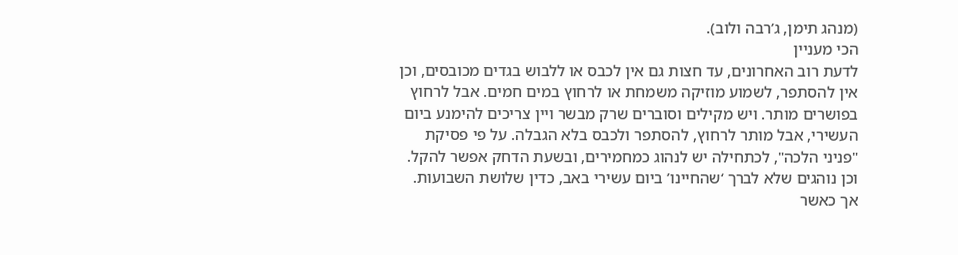(מנהג תימן, ג’רבה ולוב).
הכי מעניין
לדעת רוב האחרונים, עד חצות גם אין לכבס או ללבוש בגדים מכובסים, וכן אין להסתפר, לשמוע מוזיקה משמחת או לרחוץ במים חמים. אבל לרחוץ בפושרים מותר. ויש מקילים וסוברים שרק מבשר ויין צריכים להימנע ביום העשירי, אבל מותר לרחוץ, להסתפר ולכבס בלא הגבלה. על פי פסיקת "פניני הלכה", לכתחילה יש לנהוג כמחמירים, ובשעת הדחק אפשר להקל. וכן נוהגים שלא לברך ‘שהחיינו’ ביום עשירי באב, כדין שלושת השבועות.
אך כאשר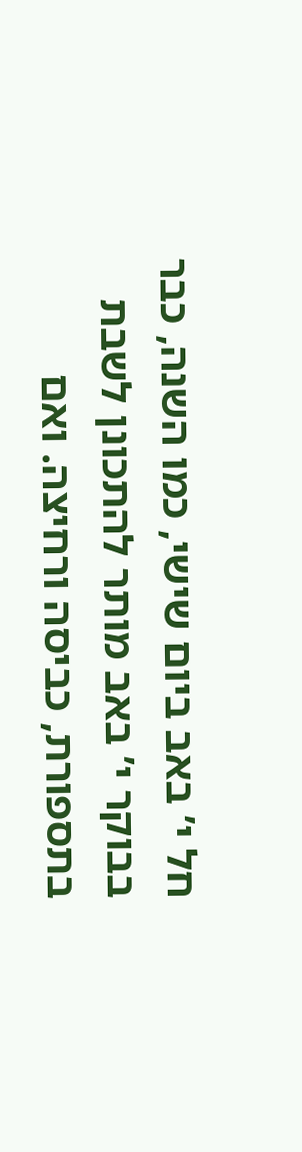חל י’ באב ביום שישי, כמו השנה, כבר בבוקר י’ באב מותר להתכונן לשבת בתספורת, כביסה ורחיצה. ואם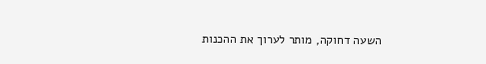השעה דחוקה, מותר לערוך את ההכנות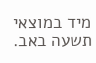מיד במוצאי תשעה באב.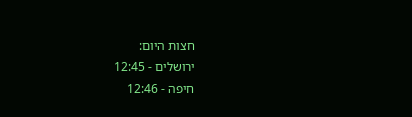חצות היום:
ירושלים - 12:45
חיפה - 12:46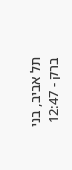תל אביב, בני ברק - 12:47